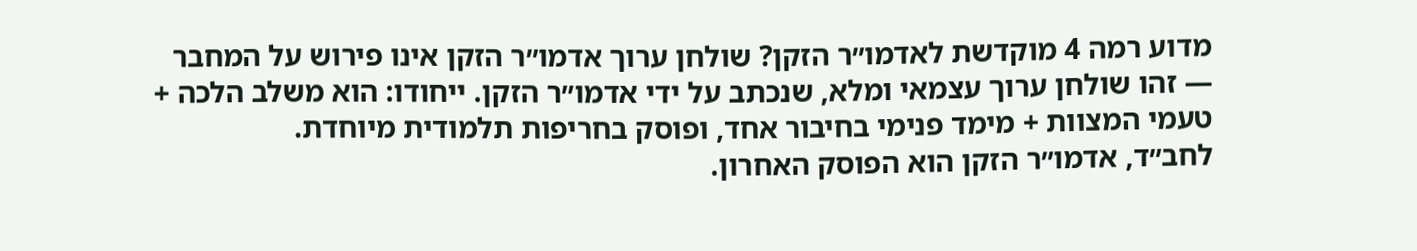מדוע רמה 4 מוקדשת לאדמו״ר הזקן? שולחן ערוך אדמו״ר הזקן אינו פירוש על המחבר — זהו שולחן ערוך עצמאי ומלא, שנכתב על ידי אדמו״ר הזקן. ייחודו: הוא משלב הלכה + טעמי המצוות + מימד פנימי בחיבור אחד, ופוסק בחריפות תלמודית מיוחדת.
לחב״ד, אדמו״ר הזקן הוא הפוסק האחרון.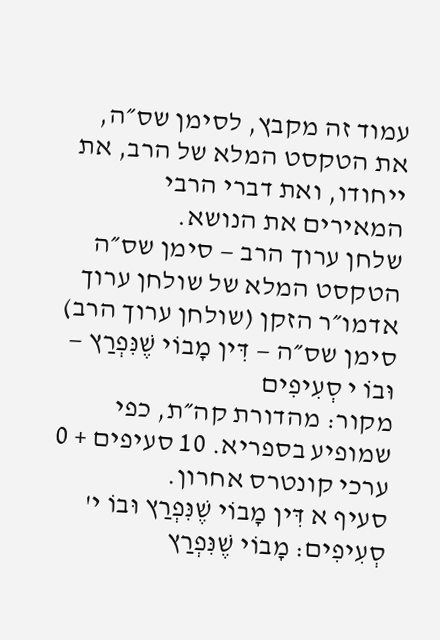עמוד זה מקבץ, לסימן שס״ה, את הטקסט המלא של הרב, את ייחודו, ואת דברי הרבי המאירים את הנושא.
שלחן ערוך הרב — סימן שס״ה
הטקסט המלא של שולחן ערוך אדמו״ר הזקן (שולחן ערוך הרב)
סימן שס״ה — דִּין מָבוֹי שֶׁנִּפְרַץ — וּבוֹ י סְעִיפִים
מקור: מהדורת קה״ת, כפי שמופיע בספריא. 10 סעיפים + 0 ערכי קונטרס אחרון.
סעיף א דִּין מָבוֹי שֶׁנִּפְרַץ וּבוֹ י' סְעִיפִים: מָבוֹי שֶׁנִּפְרַץ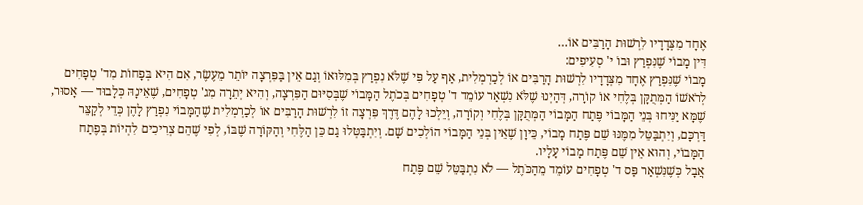אֶחָד מִצְּדָדָיו לִרְשׁוּת הָרַבִּים אוֹ…
דִּין מָבוֹי שֶׁנִּפְרַץ וּבוֹ י' סְעִיפִים:
מָבוֹי שֶׁנִּפְרַץ אֶחָד מִצְּדָדָיו לִרְשׁוּת הָרַבִּים אוֹ לְכַרְמְלִית, אַף עַל פִּי שֶׁלֹּא נִפְרַץ בְּמִלּוּאוֹ וְגַם אֵין בַּפִּרְצָה יוֹתֵר מֵעֶשֶׂר, אִם הִיא בְּפָחוֹת מִד' טְפָחִים לְרֹאשׁוֹ הַמְּתֻקָּן בְּלֶחִי אוֹ קוֹרָה, דְּהַיְנוּ שֶׁלֹּא נִשְׁאַר עוֹמֵד ד' טְפָחִים בְּכֹתֶל הַמָּבוֹי שֶׁבְּסִיּוּם הַפִּרְצָה, וְהִיא יְתֵרָה מִג' טְפָחִים, שֶׁאֵינָהּ כְּלָבוּד — אָסוּר, שֶׁמָּא יַנִּיחוּ בְּנֵי הַמָּבוֹי פֶּתַח הַמָּבוֹי הַמְּתֻקָּן בְּלֶחִי וְקוֹרָה, וְיֵלְכוּ לָהֶם דֶּרֶךְ פִּרְצָה זוֹ לִרְשׁוּת הָרַבִּים אוֹ לְכַרְמְלִית שֶׁהַמָּבוֹי נִפְרַץ לָהֶן כְּדֵי לְקַצֵּר דַּרְכָּם, וְיִתְבַּטֵּל מִמֶּנּוּ שֵׁם פֶּתַח מָבוֹי, כֵּיוָן שֶׁאֵין בְּנֵי הַמָּבוֹי הוֹלְכִים שָׁם. וְיִתְבַּטְּלוּ גַם כֵּן הַלֶּחִי וְהַקּוֹרָה שֶׁבּוֹ, לְפִי שֶׁהֵם צְרִיכִים לִהְיוֹת בְּפֶתַח הַמָּבוֹי, וְהוּא אֵין שֵׁם פֶּתַח מָבוֹי עָלָיו.
אֲבָל כְּשֶׁנִּשְׁאַר פַּס ד' טְפָחִים עוֹמֵד מֵהַכֹּתֶל — לֹא נִתְבַּטֵּל שֵׁם פֶּתַח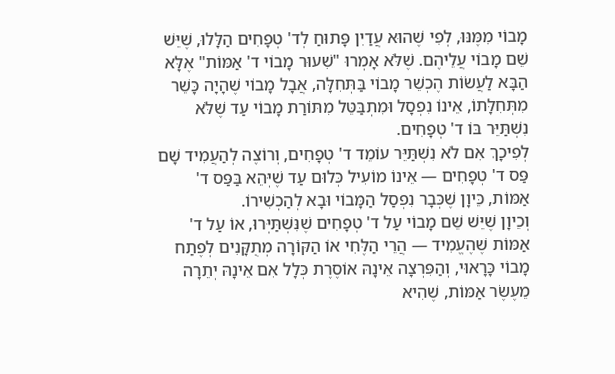מָבוֹי מִמֶּנּוּ, לְפִי שֶׁהוּא עֲדַיִן פָּתוּחַ לְד' טְפָחִים הַלָּלוּ, שֶׁיֵּשׁ שֵׁם מָבוֹי עֲלֵיהֶם. שֶׁלֹּא אָמְרוּ "שִׁעוּר מָבוֹי ד' אַמּוֹת" אֶלָּא הַבָּא לַעֲשׂוֹת הֶכְשֵׁר מָבוֹי בַּתְּחִלָּה, אֲבָל מָבוֹי שֶׁהָיָה כָּשֵׁר מִתְּחִלָּתוֹ, אֵינוֹ נִפְסָל וּמִתְבַּטֵּל מִתּוֹרַת מָבוֹי עַד שֶׁלֹּא נִשְׁתַּיֵּר בּוֹ ד' טְפָחִים.
לְפִיכָךְ אִם לֹא נִשְׁתַּיֵּר עוֹמֵד ד' טְפָחִים, וְרוֹצֶה לְהַעֲמִיד שָׁם פַּס ד' טְפָחִים — אֵינוֹ מוֹעִיל כְּלוּם עַד שֶׁיְּהֵא בַּפַּס ד' אַמּוֹת, כֵּיוָן שֶׁכְּבָר נִפְסַל הַמָּבוֹי וּבָא לְהַכְשִׁירוֹ.
וְכֵיוָן שֶׁיֵּשׁ שֵׁם מָבוֹי עַל ד' טְפָחִים שֶׁנִּשְׁתַּיְּרוּ, אוֹ עַל ד' אַמּוֹת שֶׁהֶעֱמִיד — הֲרֵי הַלֶּחִי אוֹ הַקּוֹרָה מְתֻקָּנִים לְפֶתַח מָבוֹי כָּרָאוּי, וְהַפִּרְצָה אֵינָהּ אוֹסֶרֶת כְּלָל אִם אֵינָהּ יְתֵרָה מֵעֶשֶׂר אַמּוֹת, שֶׁהִיא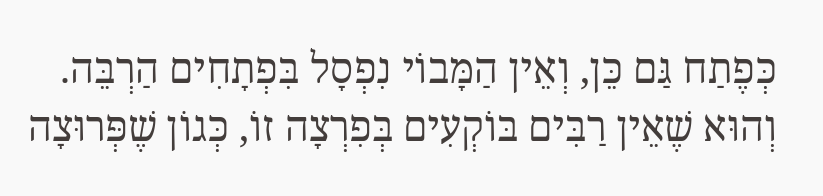כְּפֶתַח גַּם כֵּן, וְאֵין הַמָּבוֹי נִפְסָל בִּפְתָחִים הַרְבֵּה.
וְהוּא שֶׁאֵין רַבִּים בּוֹקְעִים בְּפִרְצָה זוֹ, כְּגוֹן שֶׁפְּרוּצָה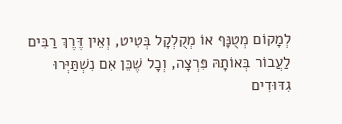לְמָקוֹם מְטֻנָּף אוֹ מְקֻלְקָל בְּטִיט, וְאֵין דֶּרֶךְ רַבִּים לַעֲבוֹר בְּאוֹתָהּ פִּרְצָה, וְכָל שֶׁכֵּן אִם נִשְׁתַּיְּרוּ גִדּוּדִים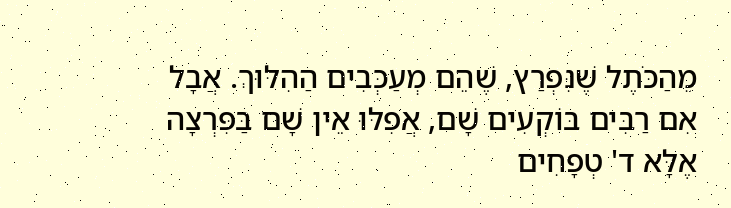מֵהַכֹּתֶל שֶׁנִּפְרַץ, שֶׁהֵם מְעַכְּבִים הַהִלּוּךְ. אֲבָל אִם רַבִּים בּוֹקְעִים שָׁם, אֲפִלּוּ אֵין שָׁם בַּפִּרְצָה אֶלָּא ד' טְפָחִים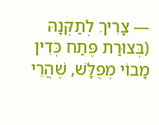— צָרִיךְ לְתַקְּנָהּ (בְּצוּרַת פֶּתַח כְּדִין מָבוֹי מְפֻלָּשׁ, שֶׁהֲרֵי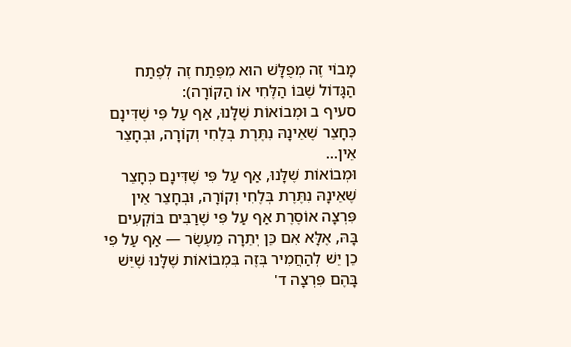מָבוֹי זֶה מְפֻלָּשׁ הוּא מִפֶּתַח זֶה לְפֶתַח הַגָּדוֹל שֶׁבּוֹ הַלֶּחִי אוֹ הַקּוֹרָה):
סעיף ב וּמְבוֹאוֹת שֶׁלָּנוּ, אַף עַל פִּי שֶׁדִּינָם כְּחָצֵר שֶׁאֵינָהּ נִתֶּרֶת בְּלֶחִי וְקוֹרָה, וּבְחָצֵר אֵין…
וּמְבוֹאוֹת שֶׁלָּנוּ, אַף עַל פִּי שֶׁדִּינָם כְּחָצֵר שֶׁאֵינָהּ נִתֶּרֶת בְּלֶחִי וְקוֹרָה, וּבְחָצֵר אֵין פִּרְצָה אוֹסֶרֶת אַף עַל פִּי שֶׁרַבִּים בּוֹקְעִים בָּהּ, אֶלָּא אִם כֵּן יְתֵרָה מֵעֶשֶׂר — אַף עַל פִּי כֵן יֵשׁ לְהַחֲמִיר בְּזֶה בִּמְבוֹאוֹת שֶׁלָּנוּ שֶׁיֵּשׁ בָּהֶם פִּרְצָה ד'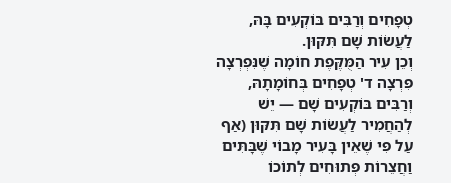טְפָחִים וְרַבִּים בּוֹקְעִים בָּהּ, לַעֲשׂוֹת שָׁם תִּקּוּן.
וְכֵן עִיר הַמֻּקֶּפֶת חוֹמָה שֶׁנִּפְרְצָה פִּרְצָה ד' טְפָחִים בְּחוֹמָתָהּ, וְרַבִּים בּוֹקְעִים שָׁם — יֵשׁ לְהַחֲמִיר לַעֲשׂוֹת שָׁם תִּקּוּן (אַף עַל פִּי שֶׁאֵין בָּעִיר מָבוֹי שֶׁבָּתִּים וַחֲצֵרוֹת פְּתוּחִים לְתוֹכוֹ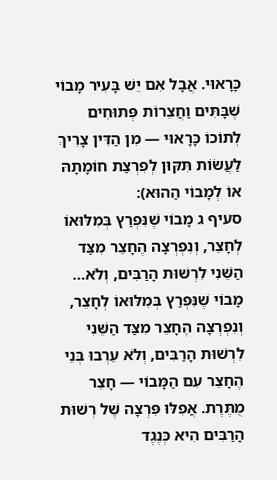כָּרָאוּי. אֲבָל אִם יֵשׁ בָּעִיר מָבוֹי שֶׁבָּתִּים וַחֲצֵרוֹת פְּתוּחִים לְתוֹכוֹ כָּרָאוּי — מִן הַדִּין צָרִיךְ לַעֲשׂוֹת תִּקּוּן לְפִרְצַת חוֹמָתָהּ אוֹ לְמָבוֹי הַהוּא):
סעיף ג מָבוֹי שֶׁנִּפְרַץ בְּמִלּוּאוֹ לְחָצֵר, וְנִפְרְצָה הֶחָצֵר מִצַּד הַשֵּׁנִי לִרְשׁוּת הָרַבִּים, וְלֹא…
מָבוֹי שֶׁנִּפְרַץ בְּמִלּוּאוֹ לְחָצֵר, וְנִפְרְצָה הֶחָצֵר מִצַּד הַשֵּׁנִי לִרְשׁוּת הָרַבִּים, וְלֹא עֵרְבוּ בְּנֵי הֶחָצֵר עִם הַמָּבוֹי — חָצֵר מֻתֶּרֶת. אֲפִלּוּ פִּרְצָה שֶׁל רְשׁוּת הָרַבִּים הִיא כְּנֶגֶד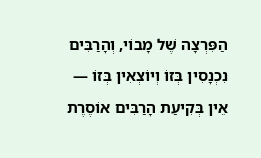הַפִּרְצָה שֶׁל מָבוֹי, וְהָרַבִּים נִכְנָסִין בְּזוֹ וְיוֹצְאִין בְּזוֹ — אֵין בְּקִיעַת הָרַבִּים אוֹסֶרֶת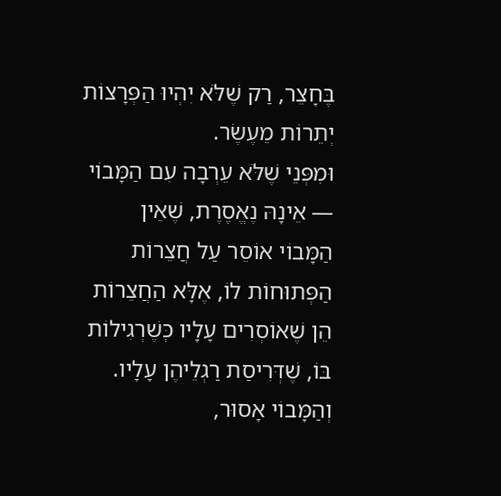בֶּחָצֵר, רַק שֶׁלֹּא יִהְיוּ הַפְּרָצוֹת יְתֵרוֹת מֵעֶשֶׂר.
וּמִפְּנֵי שֶׁלֹּא עֵרְבָה עִם הַמָּבוֹי — אֵינָהּ נֶאֱסֶרֶת, שֶׁאֵין הַמָּבוֹי אוֹסֵר עַל חֲצֵרוֹת הַפְּתוּחוֹת לוֹ, אֶלָּא הַחֲצֵרוֹת הֵן שֶׁאוֹסְרִים עָלָיו כְּשֶׁרְגִילוֹת בּוֹ, שֶׁדְּרִיסַת רַגְלֵיהֶן עָלָיו.
וְהַמָּבוֹי אָסוּר,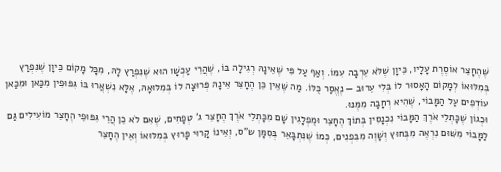שֶׁהֶחָצֵר אוֹסֶרֶת עָלָיו, כֵּיוָן שֶׁלֹּא עֵרְבָה עִמּוֹ. וְאַף עַל פִּי שֶׁאֵינָהּ רְגִילָה בּוֹ, שֶׁהֲרֵי עַכְשָׁו הוּא שֶׁנִּפְרַץ לָהּ, מִכָּל מָקוֹם כֵּיוָן שֶׁנִּפְרַץ בְּמִלּוּאוֹ לְמָקוֹם הָאָסוּר לוֹ בְּלִי עֵרוּב — נֶאֱסַר כֻּלּוֹ. מַה שֶּׁאֵין כֵּן הֶחָצֵר אֵינָהּ פְּרוּצָה לוֹ בְּמִלּוּאָהּ, אֶלָּא נִשְׁאֲרוּ בּוֹ גִּפּוּפִין מִכַּאן וּמִכַּאן עוֹדְפִים עַל הַמָּבוֹי, שֶׁהִיא רְחָבָה מִמֶּנּוּ.
וּכְגוֹן שֶׁכָּתְלֵי אֹרֶךְ הַמָּבוֹי נִכְנָסִין בְּתוֹךְ הֶחָצֵר וּמֻפְלָגִין שָׁם מִכָּתְלֵי אֹרֶךְ הֶחָצֵר ג' טְפָחִים, שֶׁאִם לֹא כֵן הֲרֵי גִּפּוּפֵי הֶחָצֵר מוֹעִילִים גַּם לַמָּבוֹי מִשּׁוּם נִרְאֶה מִבְּחוּץ וְשָׁוֶה מִבִּפְנִים, כְּמוֹ שֶׁנִּתְבָּאֵר בְּסִמָּן ש"ס, וְאֵינוֹ קָרוּי פָּרוּץ בְּמִלּוּאוֹ וְאֵין הֶחָצֵר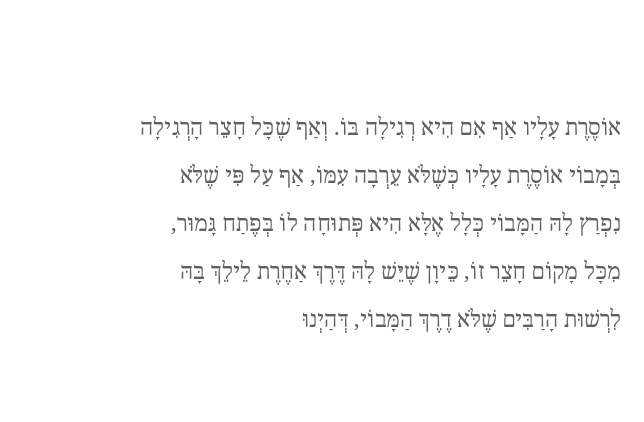אוֹסֶרֶת עָלָיו אַף אִם הִיא רְגִילָה בּוֹ. וְאַף שֶׁכָּל חָצֵר הָרְגִילָה בְּמָבוֹי אוֹסֶרֶת עָלָיו כְּשֶׁלֹּא עֵרְבָה עִמּוֹ, אַף עַל פִּי שֶׁלֹּא נִפְרַץ לָהּ הַמָּבוֹי כְּלָל אֶלָּא הִיא פְּתוּחָה לוֹ בְּפֶתַח גָּמוּר, מִכָּל מָקוֹם חָצֵר זוֹ, כֵּיוָן שֶׁיֵּשׁ לָהּ דֶּרֶךְ אַחֶרֶת לֵילֵךְ בָּהּ לִרְשׁוּת הָרַבִּים שֶׁלֹּא דֶרֶךְ הַמָּבוֹי, דְּהַיְנוּ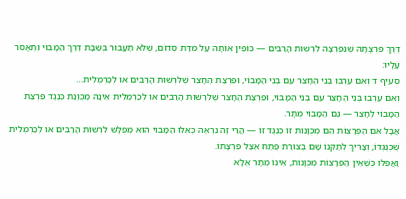דֶּרֶךְ פִּרְצָתָהּ שֶׁנִּפְרְצָה לִרְשׁוּת הָרַבִּים — כּוֹפִין אוֹתָה עַל מִדַּת סְדוֹם, שֶׁלֹּא תַעֲבוֹר בְּשַׁבָּת דֶּרֶךְ הַמָּבוֹי וְתֶאֱסֹר עָלָיו:
סעיף ד וְאִם עֵרְבוּ בְּנֵי הֶחָצֵר עִם בְּנֵי הַמָּבוֹי, וּפִרְצַת הֶחָצֵר שֶׁלִּרְשׁוּת הָרַבִּים אוֹ לְכַרְמְלִית…
וְאִם עֵרְבוּ בְּנֵי הֶחָצֵר עִם בְּנֵי הַמָּבוֹי, וּפִרְצַת הֶחָצֵר שֶׁלִּרְשׁוּת הָרַבִּים אוֹ לְכַרְמְלִית אֵינָהּ מְכֻוֶּנֶת כְּנֶגֶד פִּרְצַת הַמָּבוֹי לְחָצֵר — גַּם הַמָּבוֹי מֻתָּר.
אֲבָל אִם הַפְּרָצוֹת הֵם מְכֻוָּנוֹת זוֹ כְּנֶגֶד זוֹ — הֲרֵי זֶה נִרְאֶה כְּאִלּוּ הַמָּבוֹי הוּא מְפֻלָּשׁ לִרְשׁוּת הָרַבִּים אוֹ לְכַרְמְלִית שֶׁכְּנֶגְדּוֹ, וְצָרִיךְ לְתַקְּנוֹ שָׁם בְּצוּרַת פֶּתַח אֵצֶל פִּרְצָתוֹ.
וַאֲפִלּוּ כְּשֶׁאֵין הַפְּרָצוֹת מְכֻוָּנוֹת, אֵינוֹ מֻתָּר אֶלָּא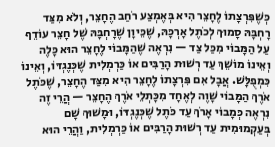כְּשֶׁפִּרְצָתוֹ לֶחָצֵר הִיא בְּאֶמְצַע רֹחַב הֶחָצֵר, וְלֹא מִצַּד רָחְבָּהּ סָמוּךְ לְכֹתֶל אָרְכָּהּ, שֶׁכֵּיוָן שֶׁרָחְבָּהּ שֶׁל חָצֵר עוֹדֵף עַל הַמָּבוֹי מִכַּל צַד — נִרְאֶה שֶׁהַמָּבוֹי לֶחָצֵר הוּא כָּלֶה וְאֵינוֹ מוֹשֵׁךְ עַד רְשׁוּת הָרַבִּים אוֹ כַּרְמְלִית שֶׁכְּנֶגְדּוֹ, וְאֵינוֹ כִּמְפֻלָּשׁ. אֲבָל אִם פִּרְצָתוֹ לֶחָצֵר הִיא מִצַּד הֶחָצֵר, שֶׁכֹּתֶל אֹרֶךְ הַמָּבוֹי שָׁוֶה לְאֶחָד מִכָּתְלֵי אֹרֶךְ הֶחָצֵר — הֲרֵי זֶה נִרְאֶה כְּמָבוֹי אָרֹךְ עַד כֹּתֶל שֶׁכְּנֶגְדּוֹ, וּמָשׁוּךְ שָׁם בְּעַקְמוּמִית עַד רְשׁוּת הָרַבִּים אוֹ כַּרְמְלִית, וַהֲרֵי הוּא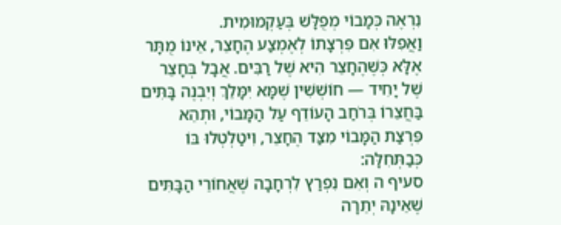נִרְאֶה כְּמָבוֹי מְפֻלָּשׁ בְּעַקְמוּמִית.
וַאֲפִלּוּ אִם פִּרְצָתוֹ לְאֶמְצַע הֶחָצֵר, אֵינוֹ מֻתָּר אֶלָּא כְּשֶׁהֶחָצֵר הִיא שֶׁל רַבִּים. אֲבָל בְּחָצֵר שֶׁל יָחִיד — חוֹשְׁשִׁין שֶׁמָּא יִמָּלֵךְ וְיִבְנֶה בָּתִּים בַּחֲצֵרוֹ בְּרֹחַב הָעוֹדֵף עַל הַמָּבוֹי, וּתְהֵא פִּרְצַת הַמָּבוֹי מִצַּד הֶחָצֵר, וִיטַלְטְלוּ בּוֹ כְּבַתְּחִלָּה:
סעיף ה וְאִם נִפְרַץ לִרְחָבָה שֶׁאֲחוֹרֵי הַבָּתִּים שֶׁאֵינָהּ יְתֵרָה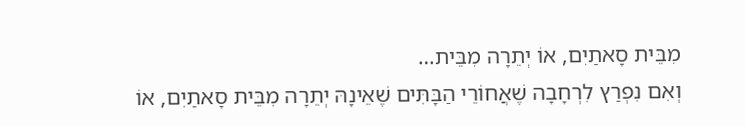מִבֵּית סָאתַיִם, אוֹ יְתֵרָה מִבֵּית…
וְאִם נִפְרַץ לִרְחָבָה שֶׁאֲחוֹרֵי הַבָּתִּים שֶׁאֵינָהּ יְתֵרָה מִבֵּית סָאתַיִם, אוֹ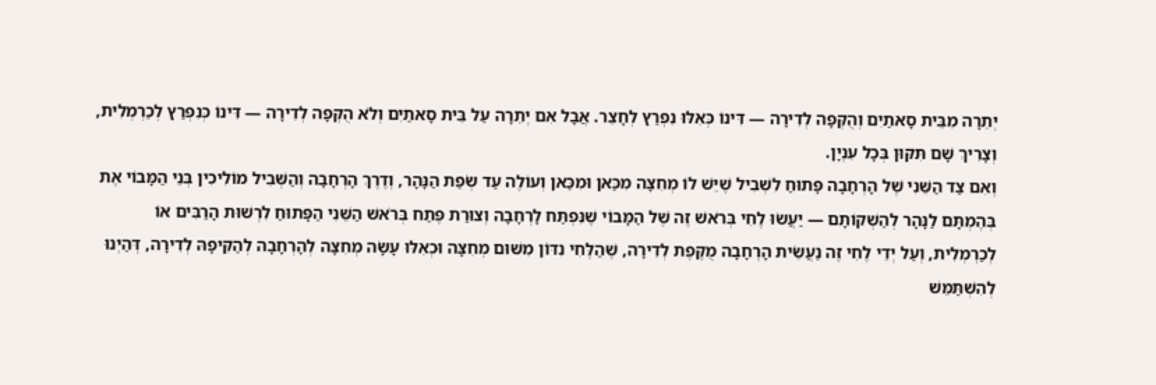יְתֵרָה מִבֵּית סָאתַיִם וְהֻקְּפָה לְדִירָה — דִּינוֹ כְּאִלּוּ נִפְרַץ לְחָצֵר. אֲבָל אִם יְתֵרָה עַל בֵּית סָאתַיִם וְלֹא הֻקְּפָה לְדִירָה — דִּינוֹ כְּנִפְרַץ לְכַרְמְלִית, וְצָרִיךְ שָׁם תִּקּוּן בְּכָל עִנְיָן.
וְאִם צַד הַשֵּׁנִי שֶׁל הָרְחָבָה פָּתוּחַ לִשְׁבִיל שֶׁיֵּשׁ לוֹ מְחִצָּה מִכַּאן וּמִכַּאן וְעוֹלֶה עַד שְׂפַת הַנָּהָר, וְדֶרֶךְ הָרְחָבָה וְהַשְּׁבִיל מוֹלִיכִין בְּנֵי הַמָּבוֹי אֶת בְּהֶמְתָּם לַנָּהָר לְהַשְׁקוֹתָם — יַעֲשׂוּ לֶחִי בְּרֹאשׁ זֶה שֶׁל הַמָּבוֹי שֶׁנִּפְתַּח לָרְחָבָה וְצוּרַת פֶּתַח בְּרֹאשׁ הַשֵּׁנִי הַפָּתוּחַ לִרְשׁוּת הָרַבִּים אוֹ לְכַרְמְלִית, וְעַל יְדֵי לֶחִי זֶה נַעֲשֵׂית הָרְחָבָה מֻקֶּפֶת לְדִירָה, שֶׁהַלֶּחִי נִדּוֹן מִשּׁוּם מְחִצָּה וּכְאִלּוּ עָשָׂה מְחִצָּה לְהָרְחָבָה לְהַקִּיפָהּ לְדִירָה, דְּהַיְנוּ לְהִשְׁתַּמֵּשׁ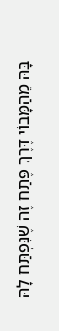בָּהּ מֵהַמָּבוֹי דֶּרֶךְ פֶּתַח זֶה שֶׁנִּפְתַּח לָהּ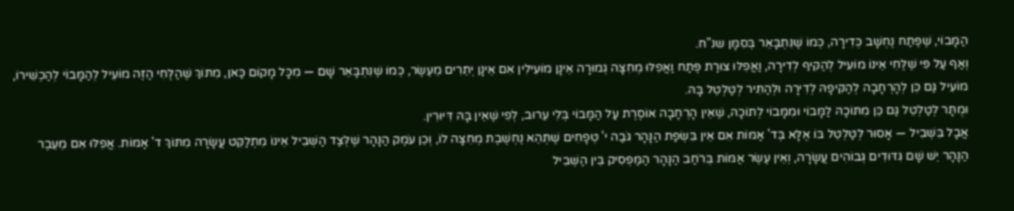הַמָּבוֹי, שֶׁפֶּתַח נֶחְשָׁב כְּדִירָה, כְּמוֹ שֶׁנִּתְבָּאֵר בְּסִמָּן שנ"ח.
וְאַף עַל פִּי שֶׁלֶּחִי אֵינוֹ מוֹעִיל לְהַקִּיף לְדִירָה, וַאֲפִלּוּ צוּרַת פֶּתַח וַאֲפִלּוּ מְחִצָּה גְמוּרָה אֵינָן מוֹעִילִין אִם אֵינָן יְתֵרִים מֵעֶשֶׂר, כְּמוֹ שֶׁנִּתְבָּאֵר שָׁם — מִכָּל מָקוֹם כַּאן, מִתּוֹךְ שֶׁהַלֶּחִי הַזֶּה מוֹעִיל לְהַמָּבוֹי לְהַכְשִׁירוֹ, מוֹעִיל גַּם כֵּן לְהָרְחָבָה לְהַקִּיפָהּ לְדִירָה וּלְהַתִּיר לְטַלְטֵל בָּהּ.
וּמֻתָּר לְטַלְטֵל גַּם כֵּן מִתּוֹכָהּ לַמָּבוֹי וּמִמָּבוֹי לְתוֹכָהּ, שֶׁאֵין הָרְחָבָה אוֹסֶרֶת עַל הַמָּבוֹי בְּלִי עֵרוּב, לְפִי שֶׁאֵין בָּהּ דִּיּוּרִין.
אֲבָל בִּשְׁבִיל — אָסוּר לְטַלְטֵל בּוֹ אֶלָּא בְּד' אַמּוֹת אִם אֵין בִּשְׂפַת הַנָּהָר גֹּבַה י' טְפָחִים שֶׁתְּהֵא נֶחְשֶׁבֶת מְחִצָּה לוֹ, וְכֵן עֹמֶק הַנָּהָר שֶׁלְּצַד הַשְּׁבִיל אֵינוֹ מִתְלַקֵּט עֲשָׂרָה מִתּוֹךְ ד' אַמּוֹת. אֲפִלּוּ אִם מֵעֵבֶר הַנָּהָר יֵשׁ שָׁם גִּדּוּדִים גְּבוֹהִים עֲשָׂרָה, וְאֵין עֶשֶׂר אַמּוֹת בְּרֹחַב הַנָּהָר הַמַּפְסִיק בֵּין הַשְּׁבִיל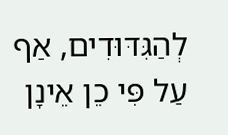לְהַגִּדּוּדִים, אַף עַל פִּי כֵן אֵינָן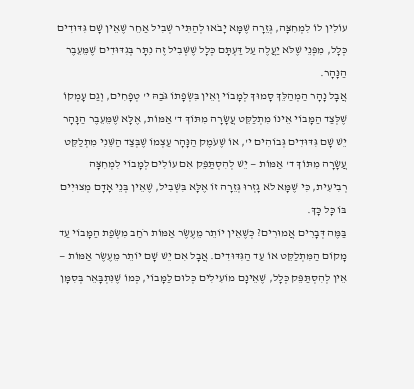עוֹלִין לוֹ לִמְחִצָּה, גְּזֵרָה שֶׁמָּא יָבֹאוּ לְהַתִּיר שְׁבִיל אַחֵר שֶׁאֵין שָׁם גִּדּוּדִים כְּלָל, מִפְּנֵי שֶׁלֹּא יַעֲלֶה עַל דַּעְתָּם כְּלָל שֶׁשְּׁבִיל זֶה נִתָּר בְּגִדּוּדִים שֶׁמֵּעֵבֶר הַנָּהָר.
אֲבָל נָהָר הַמְהַלֵּךְ סָמוּךְ לְמָבוֹי וְאֵין בִּשְׂפָתוֹ גֹּבַהּ י' טְפָחִים, וְגַם עָמְקוֹ שֶׁלְּצַד הַמָּבוֹי אֵינוֹ מִתְלַקֵּט עֲשָׂרָה מִתּוֹךְ ד' אַמּוֹת, אֶלָּא שֶׁמֵּעֵבֶר הַנָּהָר יֵשׁ שָׁם גִּדּוּדִים גְּבוֹהִים י', אוֹ שֶׁעֹמֶק הַנָּהָר עַצְמוֹ שֶׁבְּצַד הַשֵּׁנִי מִתְלַקֵּט עֲשָׂרָה מִתּוֹךְ ד' אַמּוֹת — יֵשׁ לְהִסְתַּפֵּק אִם עוֹלִים לְמָבוֹי לִמְחִצָּה רְבִיעִית, כִּי שֶׁמָּא לֹא גָזְרוּ גְּזֵרָה זוֹ אֶלָּא בִּשְׁבִיל, שֶׁאֵין בְּנֵי אָדָם מְצוּיִים בּוֹ כָּל כָּךְ.
בַּמֶּה דְּבָרִים אֲמוּרִים? כְּשֶׁאֵין יוֹתֵר מֵעֶשֶׂר אַמּוֹת רֹחַב מִשְּׂפַת הַמָּבוֹי עַד מָקוֹם הַמִּתְלַקֵּט אוֹ עַד הַגִּדּוּדִים. אֲבָל אִם יֵשׁ שָׁם יוֹתֵר מֵעֶשֶׂר אַמּוֹת — אֵין לְהִסְתַּפֵּק כְּלָל, שֶׁאֵינָם מוֹעִילִים כְּלוּם לַמָּבוֹי, כְּמוֹ שֶׁנִּתְבָּאֵר בְּסִמָּן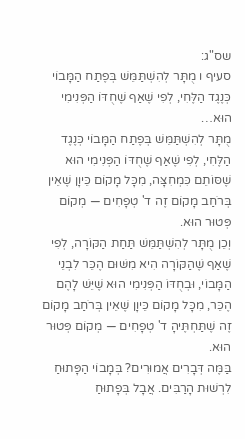שס"ג:
סעיף ו מֻתָּר לְהִשְׁתַּמֵּשׁ בְּפֶתַח הַמָּבוֹי כְּנֶגֶד הַלֶּחִי, לְפִי שֶׁאַף שֶׁחֻדּוֹ הַפְּנִימִי הוּא…
מֻתָּר לְהִשְׁתַּמֵּשׁ בְּפֶתַח הַמָּבוֹי כְּנֶגֶד הַלֶּחִי, לְפִי שֶׁאַף שֶׁחֻדּוֹ הַפְּנִימִי הוּא שֶׁסּוֹתֵם כִּמְחִצָּה, מִכָּל מָקוֹם כֵּיוָן שֶׁאֵין בְּרֹחַב מָקוֹם זֶה ד' טְפָחִים — מְקוֹם פְּטוּר הוּא.
וְכֵן מֻתָּר לְהִשְׁתַּמֵּשׁ תַּחַת הַקּוֹרָה, לְפִי שֶׁאַף שֶׁהַקּוֹרָה הִיא מִשּׁוּם הֶכֵּר לִבְנֵי הַמָּבוֹי, וּבְחֻדּוֹ הַפְּנִימִי הוּא שֶׁיֵּשׁ לָהֶם הֶכֵּר, מִכָּל מָקוֹם כֵּיוָן שֶׁאֵין בְּרֹחַב מָקוֹם זֶה שֶׁתַּחְתֶּיהָ ד' טְפָחִים — מְקוֹם פְּטוּר הוּא.
בַּמֶּה דְּבָרִים אֲמוּרִים? בְּמָבוֹי הַפָּתוּחַ לִרְשׁוּת הָרַבִּים. אֲבָל בְּפָתוּחַ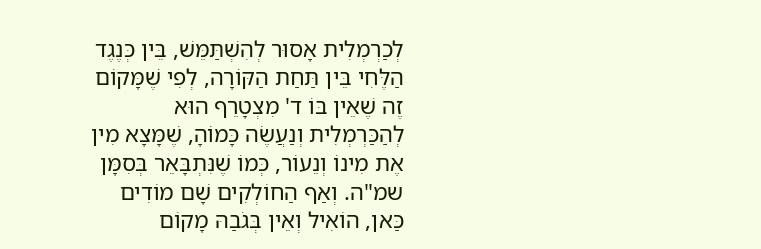לְכַרְמְלִית אָסוּר לְהִשְׁתַּמֵּשׁ, בֵּין כְּנֶגֶד הַלֶּחִי בֵּין תַּחַת הַקּוֹרָה, לְפִי שֶׁמָּקוֹם זֶה שֶׁאֵין בּוֹ ד' מִצְטָרֵף הוּא לְהַכַּרְמְלִית וְנַעֲשֶׂה כָּמוֹהָ, שֶׁמָּצָא מִין אֶת מִינוֹ וְנֵעוֹר, כְּמוֹ שֶׁנִּתְבָּאֵר בְּסִמָּן שמ"ה. וְאַף הַחוֹלְקִים שָׁם מוֹדִים כַּאן, הוֹאִיל וְאֵין בְּגֹבַהּ מָקוֹם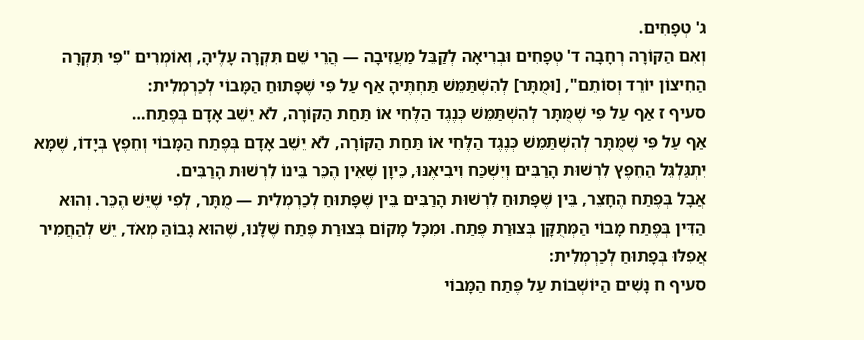ג' טְפָחִים.
וְאִם הַקּוֹרָה רְחָבָה ד' טְפָחִים וּבְרִיאָה לְקַבֵּל מַעֲזִיבָה — הֲרֵי שֵׁם תִּקְרָה עָלֶיהָ, וְאוֹמְרִים "פִּי תִּקְרָה הַחִיצוֹן יוֹרֵד וְסוֹתֵם", [וּמֻתָּר] לְהִשְׁתַּמֵּשׁ תַּחְתֶּיהָ אַף עַל פִּי שֶׁפָּתוּחַ הַמָּבוֹי לְכַרְמְלִית:
סעיף ז אַף עַל פִּי שֶׁמֻּתָּר לְהִשְׁתַּמֵּשׁ כְּנֶגֶד הַלֶּחִי אוֹ תַּחַת הַקּוֹרָה, לֹא יֵשֵׁב אָדָם בְּפֶתַח…
אַף עַל פִּי שֶׁמֻּתָּר לְהִשְׁתַּמֵּשׁ כְּנֶגֶד הַלֶּחִי אוֹ תַּחַת הַקּוֹרָה, לֹא יֵשֵׁב אָדָם בְּפֶתַח הַמָּבוֹי וְחֵפֶץ בְּיָדוֹ, שֶׁמָּא יִתְגַּלְגֵּל הַחֵפֶץ לִרְשׁוּת הָרַבִּים וְיִשְׁכַּח וִיבִיאֶנּוּ, כֵּיוָן שֶׁאֵין הֶכֵּר בֵּינוֹ לִרְשׁוּת הָרַבִּים.
אֲבָל בְּפֶתַח הֶחָצֵר, בֵּין שֶׁפָּתוּחַ לִרְשׁוּת הָרַבִּים בֵּין שֶׁפָּתוּחַ לְכַרְמְלִית — מֻתָּר, לְפִי שֶׁיֵּשׁ הֶכֵּר. וְהוּא הַדִּין בְּפֶתַח מָבוֹי הַמְּתֻקָּן בְּצוּרַת פֶּתַח. וּמִכָּל מָקוֹם בְּצוּרַת פֶּתַח שֶׁלָּנוּ, שֶׁהוּא גָבוֹהַּ מְאֹד, יֵשׁ לְהַחֲמִיר אֲפִלּוּ בְּפָתוּחַ לְכַרְמְלִית:
סעיף ח נָשִׁים הַיּוֹשְׁבוֹת עַל פֶּתַח הַמָּבוֹי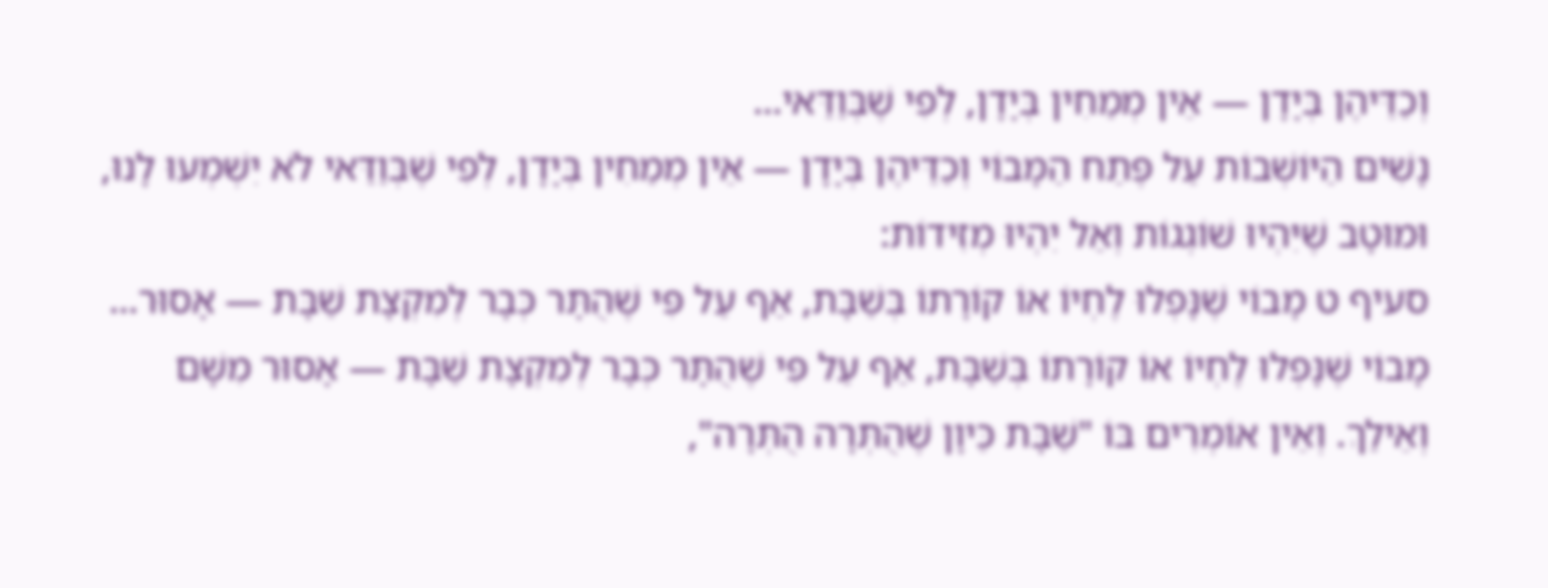וְכַדֵּיהֶן בְּיָדָן — אֵין מְמַחִין בְּיָדָן, לְפִי שֶׁבְּוַדַּאי…
נָשִׁים הַיּוֹשְׁבוֹת עַל פֶּתַח הַמָּבוֹי וְכַדֵּיהֶן בְּיָדָן — אֵין מְמַחִין בְּיָדָן, לְפִי שֶׁבְּוַדַּאי לֹא יִשְׁמְעוּ לָנוּ, וּמוּטָב שֶׁיִּהְיוּ שׁוֹגְגוֹת וְאַל יִהְיוּ מְזִידוֹת:
סעיף ט מָבוֹי שֶׁנָּפְלוּ לֶחְיוֹ אוֹ קוֹרָתוֹ בְּשַׁבָּת, אַף עַל פִּי שֶׁהֻתָּר כְּבָר לְמִקְצָת שַׁבָּת — אָסוּר…
מָבוֹי שֶׁנָּפְלוּ לֶחְיוֹ אוֹ קוֹרָתוֹ בְּשַׁבָּת, אַף עַל פִּי שֶׁהֻתָּר כְּבָר לְמִקְצָת שַׁבָּת — אָסוּר מִשָּׁם וְאֵילַךְ. וְאֵין אוֹמְרִים בּוֹ "שַׁבָּת כֵּיוָן שֶׁהֻתְּרָה הֻתְּרָה",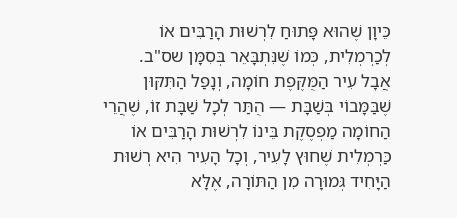כֵּיוָן שֶׁהוּא פָּתוּחַ לִרְשׁוּת הָרַבִּים אוֹ לְכַרְמְלִית, כְּמוֹ שֶׁנִּתְבָּאֵר בְּסִמָּן שס"ב.
אֲבָל עִיר הַמֻּקֶּפֶת חוֹמָה, וְנָפַל הַתִּקּוּן שֶׁבַּמָּבוֹי בְּשַׁבָּת — הֻתַּר לְכָל שַׁבָּת זוֹ, שֶׁהֲרֵי הַחוֹמָה מַפְסֶקֶת בֵּינוֹ לִרְשׁוּת הָרַבִּים אוֹ כַּרְמְלִית שֶׁחוּץ לָעִיר, וְכָל הָעִיר הִיא רְשׁוּת הַיָּחִיד גְּמוּרָה מִן הַתּוֹרָה, אֶלָּא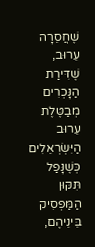שֶׁחֲסֵרָה עֵרוּב, שֶׁדִּירַת הַנָּכְרִים מְבַטֶּלֶת עֵרוּב הַיִּשְׂרְאֵלִים כְּשֶׁנָּפַל תִּקּוּן הַמַּפְסִיק בֵּינֵיהֶם,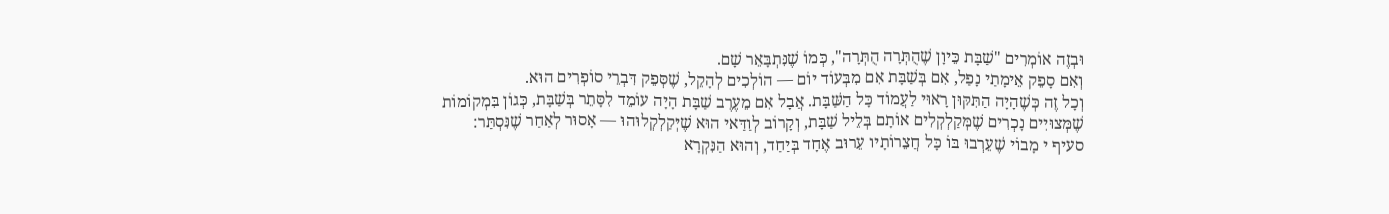וּבְזֶה אוֹמְרִים "שַׁבָּת כֵּיוָן שֶׁהֻתְּרָה הֻתְּרָה", כְּמוֹ שֶׁנִּתְבָּאֵר שָׁם.
וְאִם סָפֵק אֵימָתַי נָפַל, אִם בְּשַׁבָּת אִם מִבְּעוֹד יוֹם — הוֹלְכִים לְהָקֵל, שֶׁסְּפֵק דִּבְרֵי סוֹפְרִים הוּא.
וְכָל זֶה כְּשֶׁהָיָה הַתִּקּוּן רָאוּי לַעֲמוֹד כָּל הַשַּׁבָּת. אֲבָל אִם מֵעֶרֶב שַׁבָּת הָיָה עוֹמֵד לִסָּתֵר בְּשַׁבָּת, כְּגוֹן בִּמְקוֹמוֹת שֶׁמְּצוּיִים נָכְרִים שֶׁמְּקַלְקְלִים אוֹתָם בְּלֵיל שַׁבָּת, וְקָרוֹב לְוַדַּאי הוּא שֶׁיְּקַלְקְלוּהוּ — אָסוּר לְאַחַר שֶׁנִּסְתַּר:
סעיף י מָבוֹי שֶׁעֵרְבוּ בּוֹ כָּל חֲצֵרוֹתָיו עֵרוּב אֶחָד בְּיַחַד, וְהוּא הַנִּקְרָא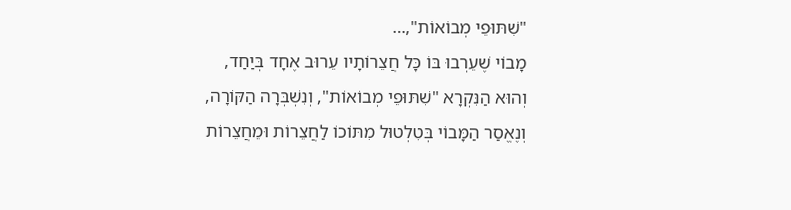"שִׁתּוּפֵי מְבוֹאוֹת",…
מָבוֹי שֶׁעֵרְבוּ בּוֹ כָּל חֲצֵרוֹתָיו עֵרוּב אֶחָד בְּיַחַד, וְהוּא הַנִּקְרָא "שִׁתּוּפֵי מְבוֹאוֹת", וְנִשְׁבְּרָה הַקּוֹרָה, וְנֶאֱסַר הַמָּבוֹי בְּטִלְטוּל מִתּוֹכוֹ לַחֲצֵרוֹת וּמֵחֲצֵרוֹת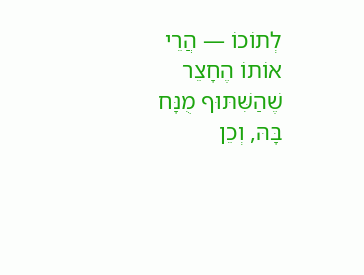לְתוֹכוֹ — הֲרֵי אוֹתוֹ הֶחָצֵר שֶׁהַשִּׁתּוּף מֻנָּח בָּהּ, וְכֵן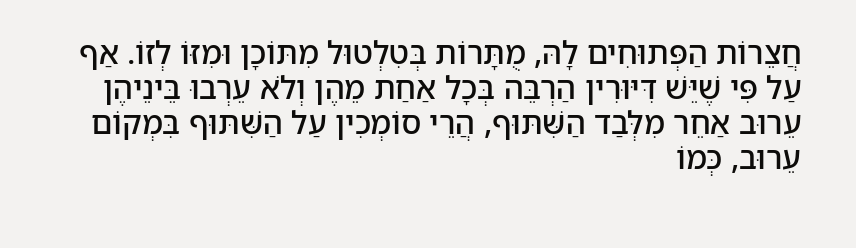חֲצֵרוֹת הַפְּתוּחִים לָהּ, מֻתָּרוֹת בְּטִלְטוּל מִתּוֹכָן וּמִזּוֹ לְזוֹ. אַף עַל פִּי שֶׁיֵּשׁ דִּיּוּרִין הַרְבֵּה בְּכָל אַחַת מֵהֶן וְלֹא עֵרְבוּ בֵּינֵיהֶן עֵרוּב אַחֵר מִלְּבַד הַשִּׁתּוּף, הֲרֵי סוֹמְכִין עַל הַשִּׁתּוּף בִּמְקוֹם עֵרוּב, כְּמוֹ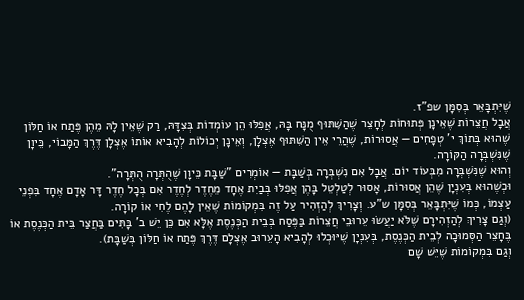שֶׁיִּתְבָּאֵר בְּסִמָּן שפ"ז.
אֲבָל חֲצֵרוֹת שֶׁאֵינָן פְּתוּחוֹת לְחָצֵר שֶׁהַשִּׁתּוּף מֻנָּח בָּהּ, אֲפִלּוּ הֵן עוֹמְדוֹת בְּצִדָּהּ, רַק שֶׁאֵין לָהּ מֵהֶן פֶּתַח אוֹ חַלּוֹן שֶׁהוּא בְּתוֹךְ י' טְפָחִים — אֲסוּרוֹת, שֶׁהֲרֵי אֵין הַשִּׁתּוּף אֶצְלָן, וְאֵינָן יְכוֹלוֹת לְהָבִיא אוֹתוֹ אֶצְלָן דֶּרֶךְ הַמָּבוֹי, כֵּיוָן שֶׁנִּשְׁבְּרָה הַקּוֹרָה.
וְהוּא שֶׁנִּשְׁבְּרָה מִבְּעוֹד יוֹם. אֲבָל אִם נִשְׁבְּרָה בְּשַׁבָּת — אוֹמְרִים "שַׁבָּת כֵּיוָן שֶׁהֻתְּרָה הֻתְּרָה".
וּכְשֶׁהוּא בְּעִנְיָן שֶׁהֵן אֲסוּרוֹת, אָסוּר לְטַלְטֵל בָּהֶן אֲפִלּוּ בְּבַיִת אֶחָד מֵחֶדֶר לְחֶדֶר אִם בְּכָל חֶדֶר דָּר אָדָם אֶחָד בִּפְנֵי עַצְמוֹ, כְּמוֹ שֶׁיִּתְבָּאֵר בְּסִמָּן ש"ע. וְצָרִיךְ לְהַזְהִיר עַל זֶה בִּמְקוֹמוֹת שֶׁאֵין לָהֶם לֶחִי אוֹ קוֹרָה.
(וְגַם צָרִיךְ לְהַזְהִירָם שֶׁלֹּא יַעֲשׂוּ עֵרוּבֵי חֲצֵרוֹת בַּפֶּסַח בְּבֵית הַכְּנֶסֶת אֶלָּא אִם כֵּן יֵשׁ ב' בָּתִּים בַּחֲצַר בֵּית הַכְּנֶסֶת אוֹ בֶּחָצֵר הַסְּמוּכָה לְבֵית הַכְּנֶסֶת, בְּעִנְיָן שֶׁיּוּכְלוּ לְהָבִיא הָעֵרוּב אֶצְלָם דֶּרֶךְ פֶּתַח אוֹ חַלּוֹן בְּשַׁבָּת).
וְגַם בִּמְקוֹמוֹת שֶׁיֵּשׁ שָׁם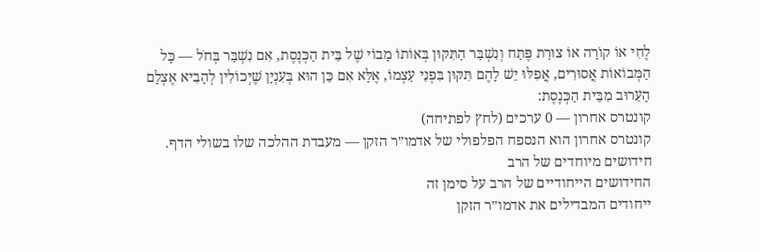לֶחִי אוֹ קוֹרָה אוֹ צוּרַת פֶּתַח וְנִשְׁבַּר הַתִּקּוּן בְּאוֹתוֹ מָבוֹי שֶׁל בֵּית הַכְּנֶסֶת, אִם נִשְׁבַּר בְּחֹל — כָּל הַמְּבוֹאוֹת אֲסוּרִים, אֲפִלּוּ יֵשׁ לָהֶם תִּקּוּן בִּפְנֵי עַצְמוֹ, אֶלָּא אִם כֵּן הוּא בְּעִנְיָן שֶׁיְּכוֹלִין לְהָבִיא אֶצְלָם הָעֵרוּב מִבֵּית הַכְּנֶסֶת:
קונטרס אחרון — 0 ערכים (לחץ לפתיחה)
קונטרס אחרון הוא הנספח הפלפולי של אדמו״ר הזקן — מעבדת ההלכה שלו בשולי הדף.
חידושים מיוחדים של הרב
החידושים הייחודיים של הרב על סימן זה
ייחודים המבדילים את אדמו״ר הזקן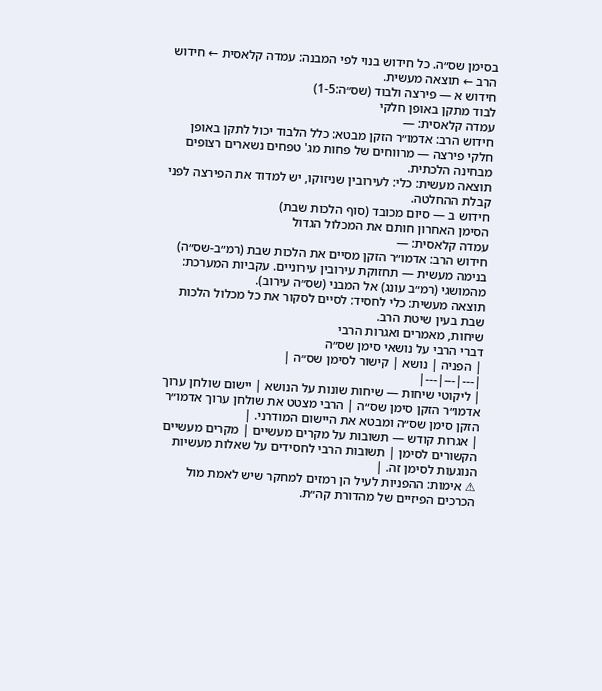בסימן שס״ה. כל חידוש בנוי לפי המבנה: עמדה קלאסית ← חידוש הרב ← תוצאה מעשית.
חידוש א — פירצה ולבוד (שס״ה:1-5)
לבוד מתקן באופן חלקי
עמדה קלאסית: —
חידוש הרב: אדמו״ר הזקן מבטא: כלל הלבוד יכול לתקן באופן חלקי פירצה — מרווחים של פחות מג' טפחים נשארים רצופים מבחינה הלכתית.
תוצאה מעשית: כלי: לעירובין שניזוקו, יש למדוד את הפירצה לפני קבלת ההחלטה.
חידוש ב — סיום מכובד (סוף הלכות שבת)
הסימן האחרון חותם את המכלול הגדול
עמדה קלאסית: —
חידוש הרב: אדמו״ר הזקן מסיים את הלכות שבת (רמ״ב-שס״ה) בנימה מעשית — תחזוקת עירובין עירוניים. עקביות המערכת: מהמושגי (רמ״ב עונג) אל המבני (שס״ה עירוב).
תוצאה מעשית: כלי לחסיד: לסיים לסקור את כל מכלול הלכות שבת בעין שיטת הרב.
שיחות, מאמרים ואגרות הרבי
דברי הרבי על נושאי סימן שס״ה
| הפניה | נושא | קישור לסימן שס״ה |
|---|---|---|
| ליקוטי שיחות — שיחות שונות על הנושא | יישום שולחן ערוך אדמו״ר הזקן סימן שס״ה | הרבי מצטט את שולחן ערוך אדמו״ר הזקן סימן שס״ה ומבטא את היישום המודרני. |
| אגרות קודש — תשובות על מקרים מעשיים | מקרים מעשיים הקשורים לסימן | תשובות הרבי לחסידים על שאלות מעשיות הנוגעות לסימן זה. |
⚠ אימות: ההפניות לעיל הן רמזים למחקר שיש לאמת מול הכרכים הפיזיים של מהדורת קה״ת.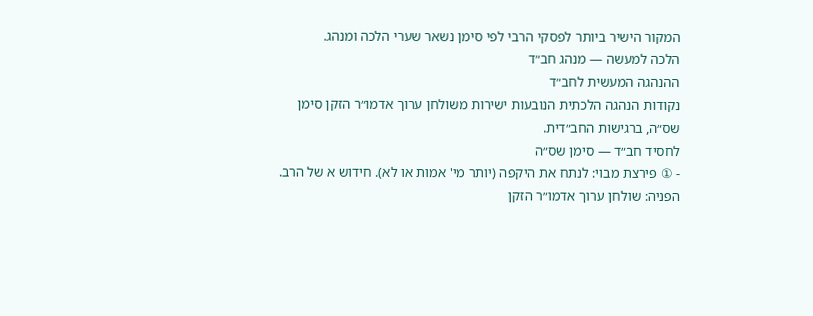המקור הישיר ביותר לפסקי הרבי לפי סימן נשאר שערי הלכה ומנהג.
הלכה למעשה — מנהג חב״ד
ההנהגה המעשית לחב״ד
נקודות הנהגה הלכתית הנובעות ישירות משולחן ערוך אדמו״ר הזקן סימן שס״ה, ברגישות החב״דית.
לחסיד חב״ד — סימן שס״ה
- ① פירצת מבוי: לנתח את היקפה (יותר מי' אמות או לא). חידוש א של הרב. הפניה: שולחן ערוך אדמו״ר הזקן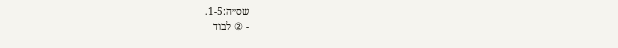שס״ה:1-5.
- ② לבוד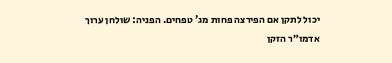יכול לתקן אם הפירצה פחות מג' טפחים. הפניה: שולחן ערוך אדמו״ר הזקן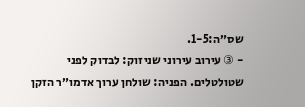שס״ה:1-5.
- ③ עירוב עירוני שניזוק: לבדוק לפני שטולטלים. הפניה: שולחן ערוך אדמו״ר הזקן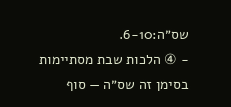שס״ה:6-10.
- ④ הלכות שבת מסתיימות בסימן זה שס״ה — סוף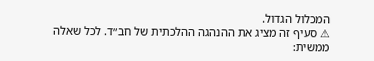המכלול הגדול.
⚠ סעיף זה מציג את ההנהגה ההלכתית של חב״ד. לכל שאלה ממשית: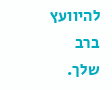להיוועץ ברב שלך.